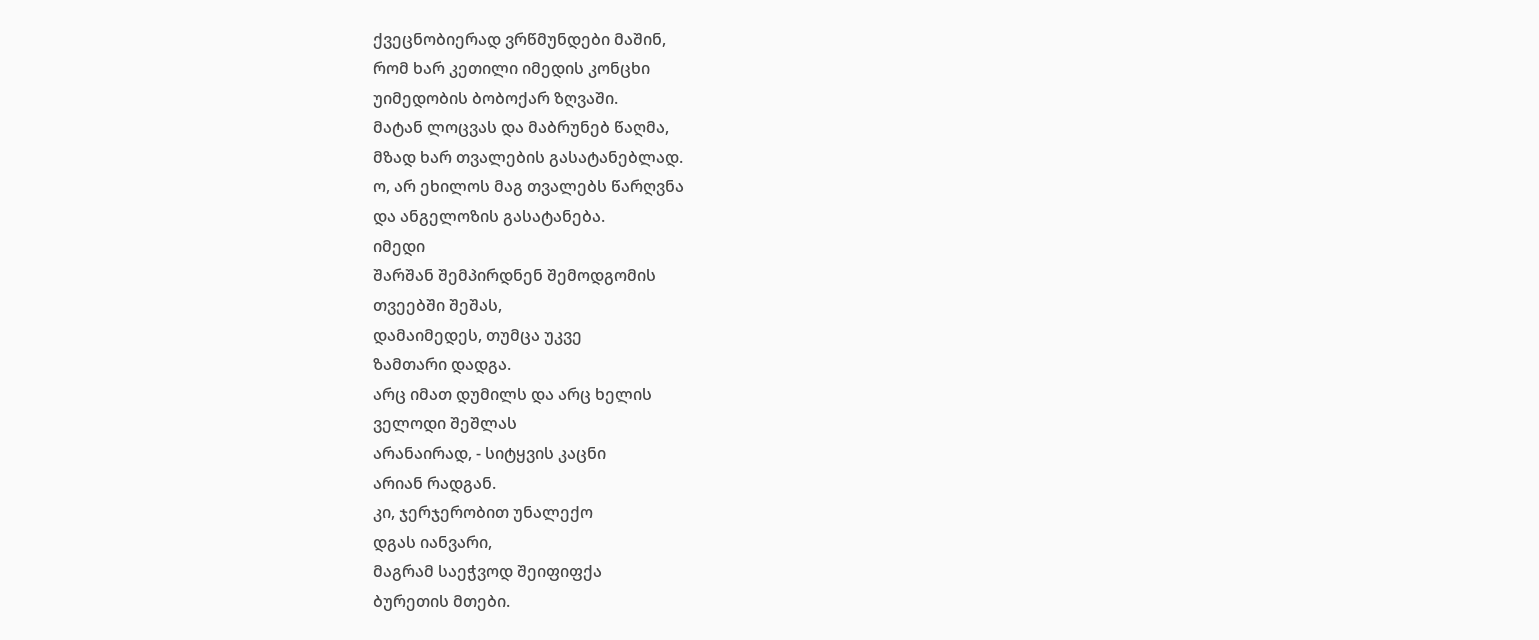ქვეცნობიერად ვრწმუნდები მაშინ,
რომ ხარ კეთილი იმედის კონცხი
უიმედობის ბობოქარ ზღვაში.
მატან ლოცვას და მაბრუნებ წაღმა,
მზად ხარ თვალების გასატანებლად.
ო, არ ეხილოს მაგ თვალებს წარღვნა
და ანგელოზის გასატანება.
იმედი
შარშან შემპირდნენ შემოდგომის
თვეებში შეშას,
დამაიმედეს, თუმცა უკვე
ზამთარი დადგა.
არც იმათ დუმილს და არც ხელის
ველოდი შეშლას
არანაირად, - სიტყვის კაცნი
არიან რადგან.
კი, ჯერჯერობით უნალექო
დგას იანვარი,
მაგრამ საეჭვოდ შეიფიფქა
ბურეთის მთები.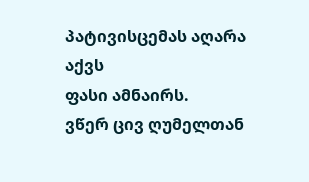პატივისცემას აღარა აქვს
ფასი ამნაირს.
ვწერ ცივ ღუმელთან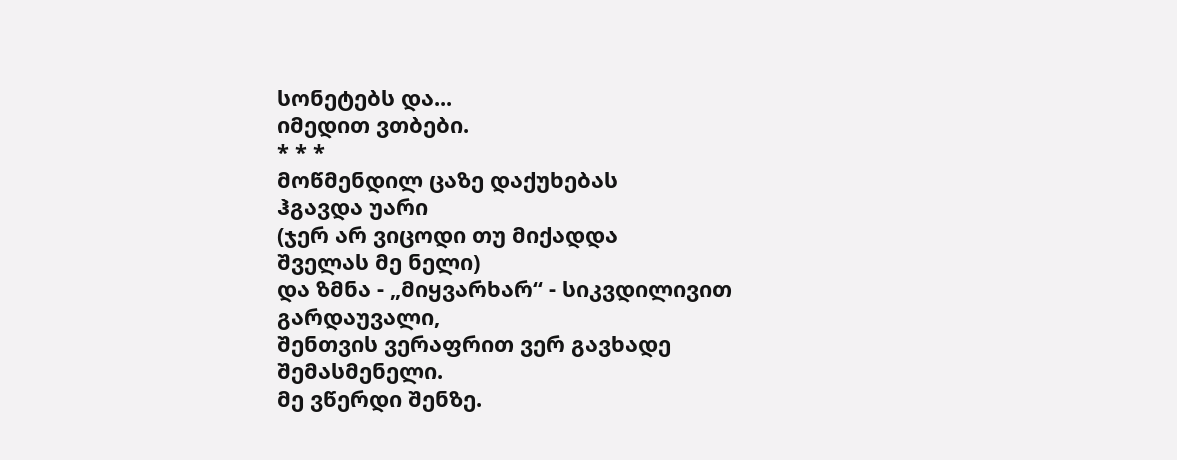სონეტებს და...
იმედით ვთბები.
* * *
მოწმენდილ ცაზე დაქუხებას
ჰგავდა უარი
(ჯერ არ ვიცოდი თუ მიქადდა
შველას მე ნელი)
და ზმნა - „მიყვარხარ“ - სიკვდილივით
გარდაუვალი,
შენთვის ვერაფრით ვერ გავხადე
შემასმენელი.
მე ვწერდი შენზე.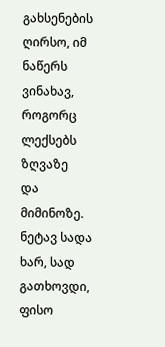გახსენების
ღირსო, იმ ნაწერს
ვინახავ, როგორც ლექსებს ზღვაზე
და მიმინოზე.
ნეტავ სადა ხარ, სად გათხოვდი,
ფისო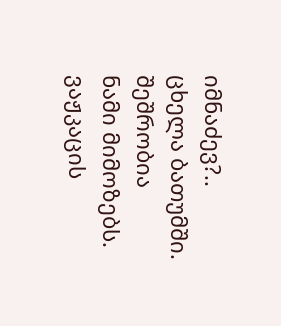იმნაძევ?..
ცხელა ბათუმში. შეშრობია
ნამი მიმოზებს.
ვაჟკაცის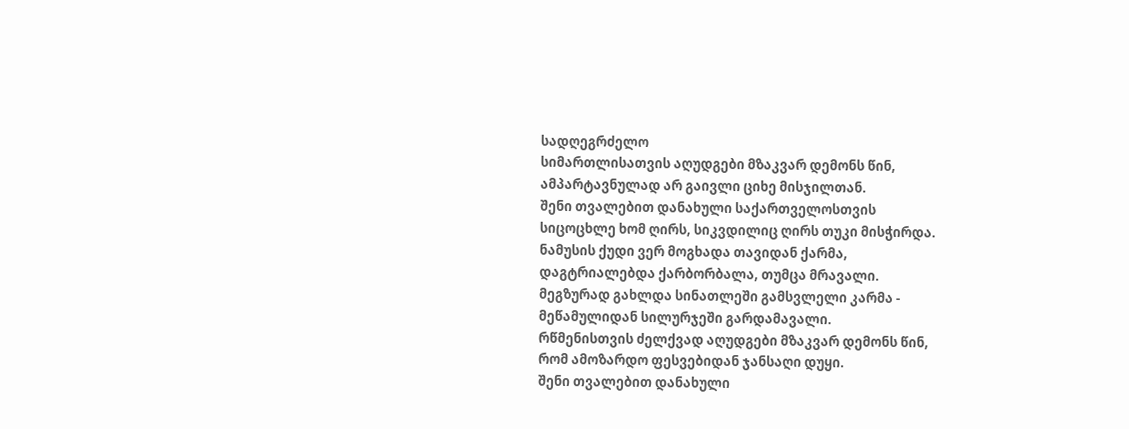სადღეგრძელო
სიმართლისათვის აღუდგები მზაკვარ დემონს წინ,
ამპარტავნულად არ გაივლი ციხე მისჯილთან.
შენი თვალებით დანახული საქართველოსთვის
სიცოცხლე ხომ ღირს, სიკვდილიც ღირს თუკი მისჭირდა.
ნამუსის ქუდი ვერ მოგხადა თავიდან ქარმა,
დაგტრიალებდა ქარბორბალა, თუმცა მრავალი.
მეგზურად გახლდა სინათლეში გამსვლელი კარმა -
მეწამულიდან სილურჯეში გარდამავალი.
რწმენისთვის ძელქვად აღუდგები მზაკვარ დემონს წინ,
რომ ამოზარდო ფესვებიდან ჯანსაღი დუყი.
შენი თვალებით დანახული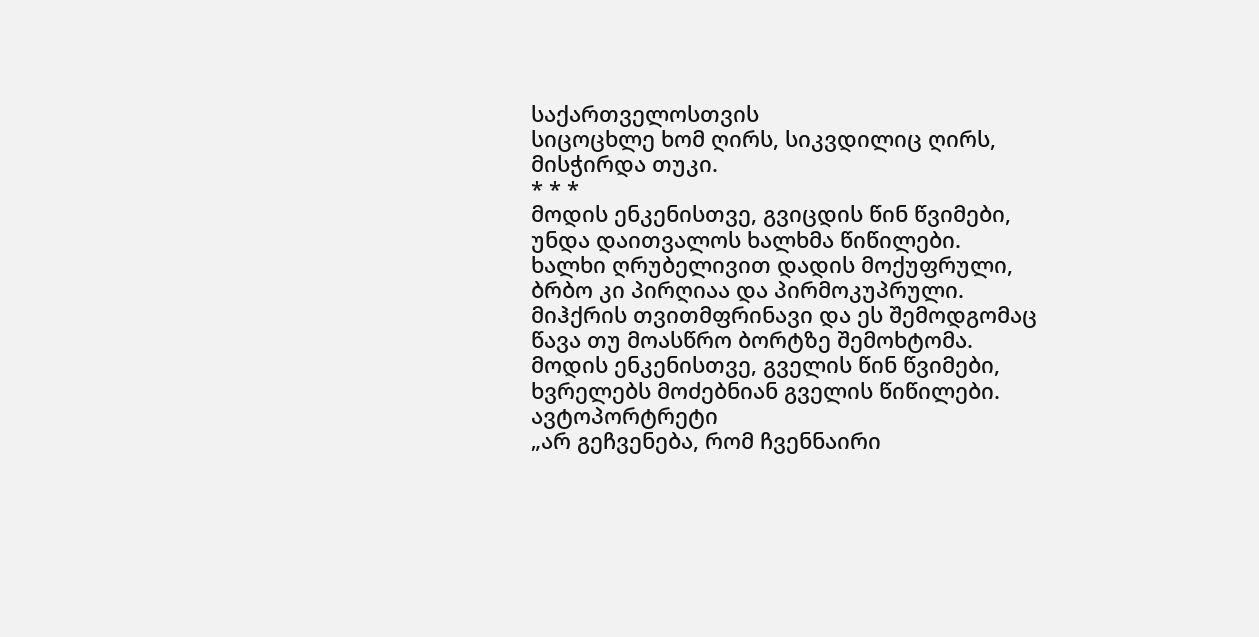საქართველოსთვის
სიცოცხლე ხომ ღირს, სიკვდილიც ღირს, მისჭირდა თუკი.
* * *
მოდის ენკენისთვე, გვიცდის წინ წვიმები,
უნდა დაითვალოს ხალხმა წიწილები.
ხალხი ღრუბელივით დადის მოქუფრული,
ბრბო კი პირღიაა და პირმოკუპრული.
მიჰქრის თვითმფრინავი და ეს შემოდგომაც
წავა თუ მოასწრო ბორტზე შემოხტომა.
მოდის ენკენისთვე, გველის წინ წვიმები,
ხვრელებს მოძებნიან გველის წიწილები.
ავტოპორტრეტი
„არ გეჩვენება, რომ ჩვენნაირი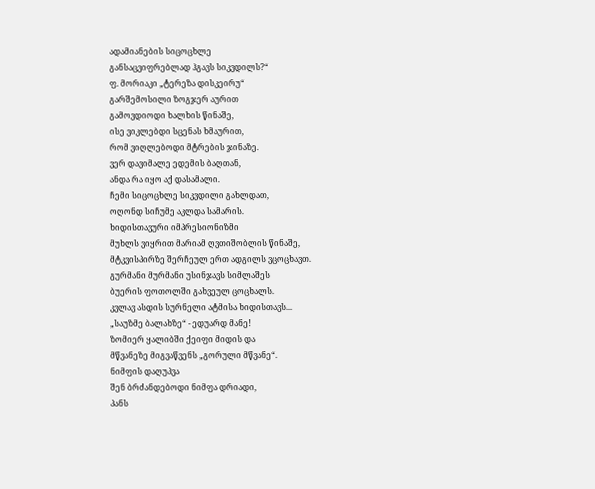ადამიანების სიცოცხლე
განსაცვიფრებლად ჰგავს სიკვდილს?“
ფ. მორიაკი „ტერეზა დისკეირუ“
გარშემოსილი ზოგჯერ აურით
გამოვდიოდი ხალხის წინაშე,
ისე ვიკლებდი სცენას ხმაურით,
რომ ვიღლებოდი მტრების ჯინაზე.
ვერ დავიმალე ედემის ბაღთან,
ანდა რა იყო აქ დასამალი.
ჩემი სიცოცხლე სიკვდილი გახლდათ,
ოღონდ სიჩუმე აკლდა სამარის.
ხიდისთავური იმპრესიონიზმი
მუხლს ვიყრით მარიამ ღვთიშობლის წინაშე,
მტკვისპირზე შერჩეულ ერთ ადგილს ვცოცხავთ.
გურმანი მურმანი უსინჯავს სიმლაშეს
ბუერის ფოთოლში გახვეულ ცოცხალს.
კვლავ ასდის სურნელი ატმისა ხიდისთავს...
„საუზმე ბალახზე“ - ედუარდ მანე!
ზომიერ ყალიბში ქეიფი მიდის და
მწვანეზე მიგვაწვენს „გორული მწვანე“.
ნიმფის დაღუპვა
შენ ბრძანდებოდი ნიმფა დრიადი,
პანს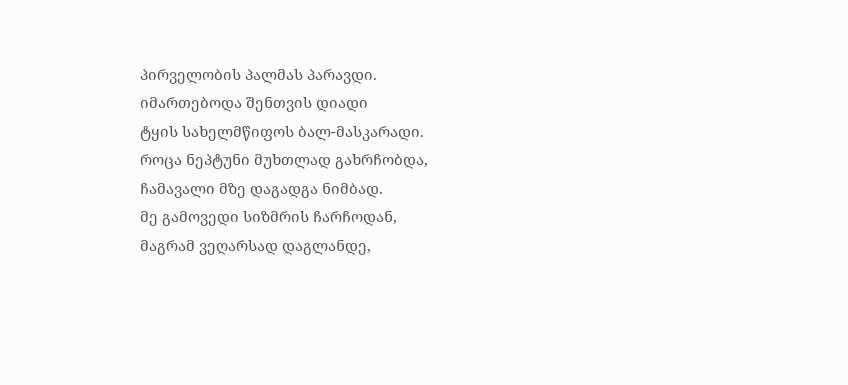პირველობის პალმას პარავდი.
იმართებოდა შენთვის დიადი
ტყის სახელმწიფოს ბალ-მასკარადი.
როცა ნეპტუნი მუხთლად გახრჩობდა,
ჩამავალი მზე დაგადგა ნიმბად.
მე გამოვედი სიზმრის ჩარჩოდან,
მაგრამ ვეღარსად დაგლანდე,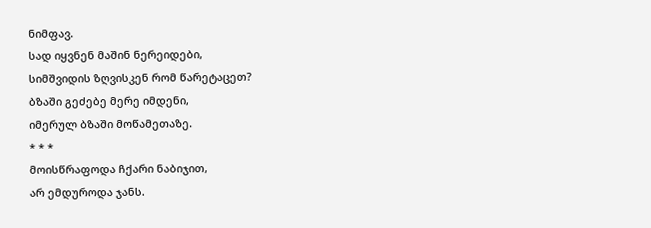ნიმფავ.
სად იყვნენ მაშინ ნერეიდები,
სიმშვიდის ზღვისკენ რომ წარეტაცეთ?
ბზაში გეძებე მერე იმდენი,
იმერულ ბზაში მოწამეთაზე.
* * *
მოისწრაფოდა ჩქარი ნაბიჯით,
არ ემდუროდა ჯანს.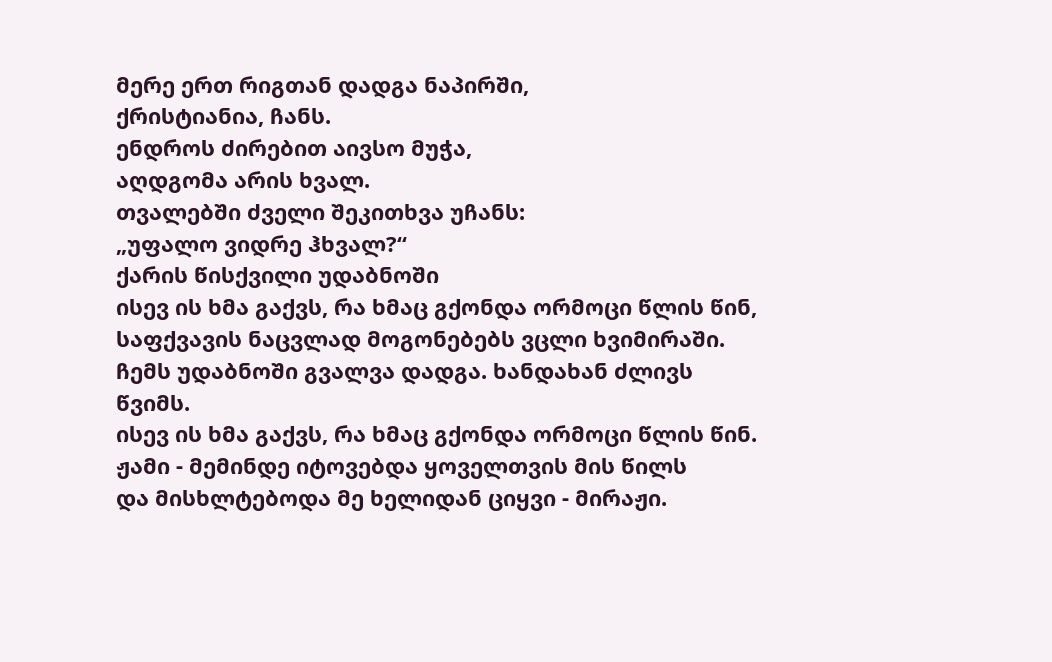მერე ერთ რიგთან დადგა ნაპირში,
ქრისტიანია, ჩანს.
ენდროს ძირებით აივსო მუჭა,
აღდგომა არის ხვალ.
თვალებში ძველი შეკითხვა უჩანს:
„უფალო ვიდრე ჰხვალ?“
ქარის წისქვილი უდაბნოში
ისევ ის ხმა გაქვს, რა ხმაც გქონდა ორმოცი წლის წინ,
საფქვავის ნაცვლად მოგონებებს ვცლი ხვიმირაში.
ჩემს უდაბნოში გვალვა დადგა. ხანდახან ძლივს წვიმს.
ისევ ის ხმა გაქვს, რა ხმაც გქონდა ორმოცი წლის წინ.
ჟამი - მემინდე იტოვებდა ყოველთვის მის წილს
და მისხლტებოდა მე ხელიდან ციყვი - მირაჟი.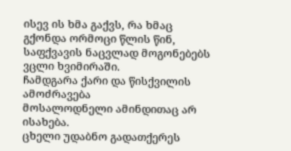ისევ ის ხმა გაქვს, რა ხმაც გქონდა ორმოცი წლის წინ,
საფქვავის ნაცვლად მოგონებებს ვცლი ხვიმირაში.
ჩამდგარა ქარი და წისქვილის ამოძრავება
მოსალოდნელი ამინდითაც არ ისახება.
ცხელი უდაბნო გადათქერეს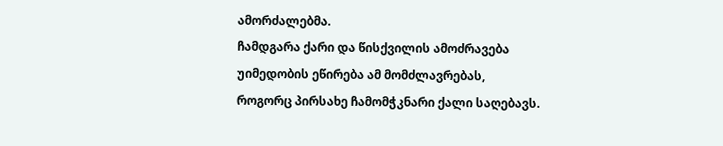ამორძალებმა.
ჩამდგარა ქარი და წისქვილის ამოძრავება
უიმედობის ეწირება ამ მომძლავრებას,
როგორც პირსახე ჩამომჭკნარი ქალი საღებავს.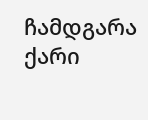ჩამდგარა ქარი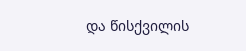და წისქვილის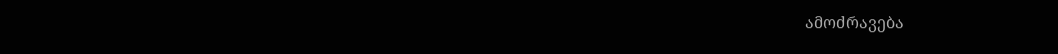ამოძრავება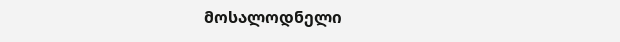მოსალოდნელი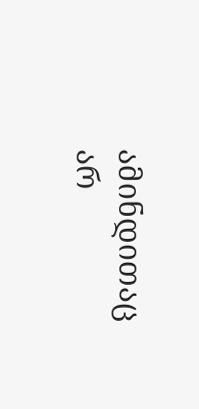ამინდითაც არ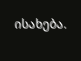ისახება.